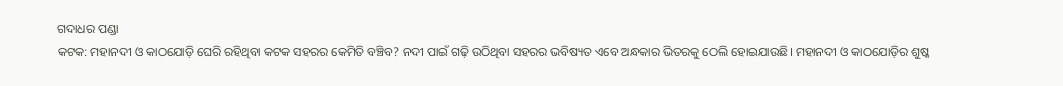ଗଦାଧର ପଣ୍ଡା
କଟକ: ମହାନଦୀ ଓ କାଠଯୋଡ଼ି ଘେରି ରହିଥିବା କଟକ ସହରର କେମିତି ବଞ୍ଚିବ? ନଦୀ ପାଇଁ ଗଢ଼ି ଉଠିଥିବା ସହରର ଭବିଷ୍ୟତ ଏବେ ଅନ୍ଧକାର ଭିତରକୁ ଠେଲି ହୋଇଯାଉଛି। ମହାନଦୀ ଓ କାଠଯୋଡ଼ିର ଶୁଷ୍କ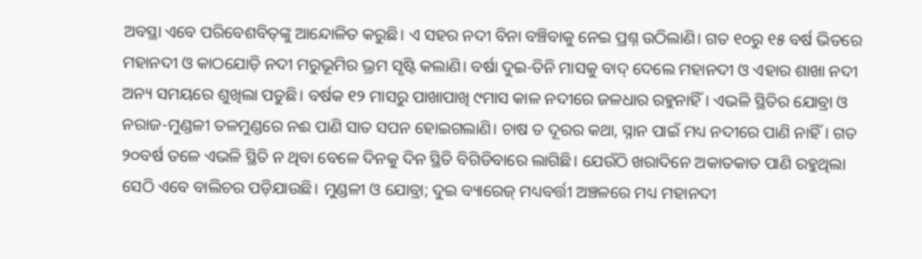ଅବସ୍ଥ‌ା ଏବେ ପରିବେଶବିତ୍‌ଙ୍କୁ ଆନ୍ଦୋଳିତ କରୁଛି। ଏ ସହର ନଦୀ ବିନା ବଞ୍ଚିବାକୁ ନେଇ ପ୍ରଶ୍ନ ଉଠିଲାଣି। ଗତ ୧୦ରୁ ୧୫ ବର୍ଷ ଭିତରେ ମହାନଦୀ ଓ କାଠଯୋଡ଼ି ନଦୀ ‌ମରୁଭୂମିର ଭ୍ରମ ସୃଷ୍ଟି କଲାଣି। ବର୍ଷା ଦୁଇ-ତିନି ମାସକୁ ବାଦ୍‌ ଦେଲେ ମହାନଦୀ ଓ ଏହାର ଶାଖା ନଦୀ ଅନ୍ୟ ସମୟରେ ଶୁଖିଲା ପଡୁଛି। ବର୍ଷକ ୧୨ ମାସରୁ ପାଖାପାଖି ୯ମାସ କାଳ ନଦୀରେ ଜଳଧାର ରହୁନାହିଁ। ଏଭଳି ସ୍ଥିତିର ଯୋବ୍ରା ଓ ନରାଜ-ମୁଣ୍ଡଳୀ ତଳମୁଣ୍ଡରେ ନଈ ପାଣି ସାତ ସପନ ହୋଇଗଲାଣି। ଚାଷ ତ ଦୂରର କଥା, ସ୍ନାନ ପାଇଁ ମଧ୍ୟ ନଦୀରେ ପାଣି ନାହିଁ। ଗତ ୨୦ବର୍ଷ ତଳେ ଏଭଳି ସ୍ଥିତି ନ ଥିବା ବେଳେ ଦିନକୁ ଦିନ ସ୍ଥିତି ବିଗିଡିବାରେ ଲାଗିଛି। ଯେଉଁଠି ଖରାଦିନେ ଅକାତକାତ ପାଣି ରହୁଥିଲା ସେଠି ଏବେ ବାଲିଚର ପଡ଼ିଯାଉଛି। ମୁଣ୍ଡଳୀ ଓ ଯୋବ୍ରା; ଦୁଇ ବ୍ୟାରେଜ୍‌ ମଧ୍ୟବର୍ତ୍ତୀ ଅଞ୍ଚଳରେ ମଧ୍ୟ ମହାନଦୀ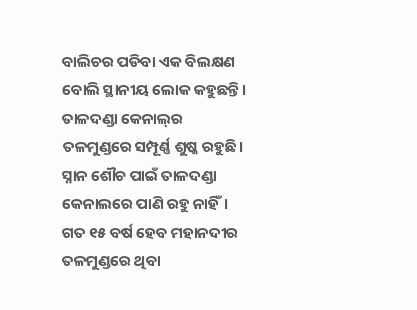ବାଲିଚର ପଡିବା ଏକ ବିଲକ୍ଷଣ ବୋଲି ସ୍ଥାନୀୟ ଲୋକ କହୁଛନ୍ତି। ତାଳଦଣ୍ଡା କେନାଲ୍‌ର ତଳମୁଣ୍ଡରେ ସମ୍ପୂର୍ଣ୍ଣ ଶୁଷ୍କ ରହୁଛି। ସ୍ନାନ ଶୌଚ ପାଇଁ ତାଳଦଣ୍ଡା କେନାଲରେ ପାଣି ରହୁ ନାହିଁ। ଗତ ୧୫ ବର୍ଷ ହେବ ମହାନଦୀର ତଳମୁଣ୍ଡରେ ଥିବା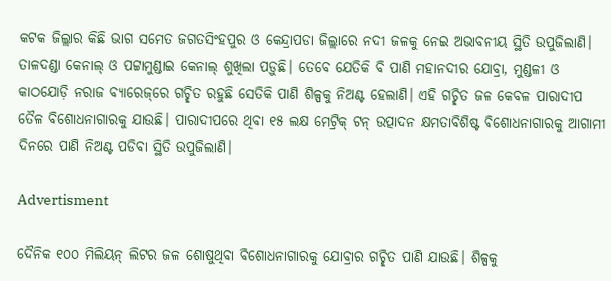କଟକ ଜିଲ୍ଲାର କିଛି ଭାଗ ସମେତ ଜଗତସିଂହପୁର ଓ କେନ୍ଦ୍ରାପଡା ଜିଲ୍ଲାରେ ନଦୀ ଜଳକୁ ନେଇ ଅଭାବନୀୟ ସ୍ଥିତି ଉପୁଜିଲାଣି। ତାଳଦଣ୍ଡା କେନାଲ୍‌ ଓ ପଟ୍ଟାମୁଣ୍ଡାଇ କେନାଲ୍‌ ଶୁଖିଲା ପଡ଼ୁଛି। ତେବେ ଯେତିକି ବି ପାଣି ମହାନଦୀର ଯୋବ୍ରା, ମୁଣ୍ଡଳୀ ଓ କାଠଯୋଡ଼ି ନରାଜ ବ୍ୟାରେଜ୍‌ରେ ଗଚ୍ଛିତ ରହୁଛି ସେତିକି ପାଣି ଶିଳ୍ପକୁ ନିଅଣ୍ଟ ହେଲାଣି। ଏହି ଗଚ୍ଛିତ ଜଳ କେବଳ ପାରାଦୀପ ତୈଳ ବିଶୋଧନାଗାରକୁ ଯାଉଛି। ପାରାଦୀପରେ ଥିବା ୧୫ ଲକ୍ଷ ମେଟ୍ରିକ୍ ଟନ୍‌ ଉତ୍ପାଦନ କ୍ଷମତାବିଶିଷ୍ଟ ବିଶୋଧନାଗାରକୁ ଆଗାମୀ ଦିନରେ ପାଣି ନିଅଣ୍ଟ ପଡିବା ସ୍ଥିତି ଉପୁଜିଲାଣି।

Advertisment

ଦୈନିକ ୧୦୦ ମିଲିୟନ୍‌ ଲିଟର ଜଳ ଶୋଷୁଥିବା ବିଶୋଧନାଗାରକୁ ଯୋବ୍ରାର ଗଚ୍ଛିତ ପାଣି ଯାଉଛି। ଶିଳ୍ପକୁ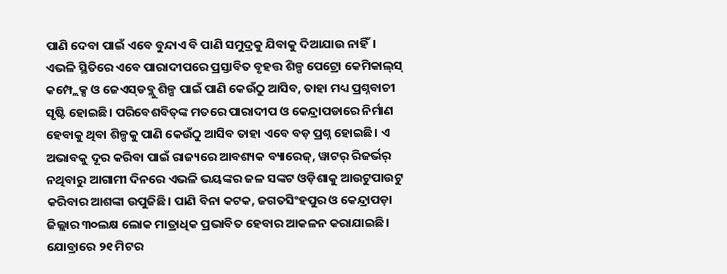ପାଣି ଦେବା ପାଇଁ ଏବେ ବୁନ୍ଦାଏ ବି ପାଣି ସମୁଦ୍ରକୁ ଯିବାକୁ ଦିଆଯାଉ ନାହିଁ। ଏଭଳି ସ୍ଥିତିରେ ଏବେ ପାରାଦୀପରେ ପ୍ରସ୍ତାବିତ ବୃହତ୍ତ ଶିଳ୍ପ ପେଟ୍ରୋ କେମିକାଲ୍‌ସ୍‌ କମ୍ପ୍ଲେକ୍ସ ଓ ଜେଏସ୍‌ଡବ୍ଲୁ ଶିଳ୍ପ ପାଇଁ ପାଣି କେଉଁଠୁ ଆସିବ, ତାହା ମଧ୍ୟ ପ୍ରଶ୍ନବାଚୀ ସୃଷ୍ଟି ହୋଇଛି। ପରିବେଶବିତ୍‌ଙ୍କ ମତରେ ପାରାଦୀପ ଓ କେନ୍ଦ୍ରାପଡାରେ ନିର୍ମାଣ ହେବାକୁ ଥିବା ଶିଳ୍ପକୁ ପାଣି କେଉଁଠୁ ଆସିବ ତାହା ଏବେ ବଡ଼ ପ୍ରଶ୍ନ ହୋଇଛି। ଏ ଅଭାବକୁ ଦୂର କରିବା ପାଇଁ ରାଜ୍ୟରେ ଆବଶ୍ୟକ ବ୍ୟ‌ାରେଜ୍, ୱାଟର୍‌ ରିଜର୍ଭର୍‌ ନଥିବାରୁ ଆଗାମୀ ଦିନରେ ଏଭଳି ଭୟଙ୍କର ଜଳ ସଙ୍କଟ ଓଡ଼ିଶାକୁ ଆଉଟୁପାଉଟୁ କରିବାର ଆଶଙ୍କା ଉପୁଜିଛି। ପାଣି ବିନା କଟକ, ଜଗତସିଂହପୁର ଓ କେନ୍ଦ୍ରାପଡ଼ା ଜିଲ୍ଲାର ୩୦ଲକ୍ଷ ଲୋକ ମାତ୍ରାଧିକ ପ୍ରଭାବିତ ହେବାର ଆକଳନ କରାଯାଇଛି। ଯୋବ୍ରାରେ ୨୧ ମିଟର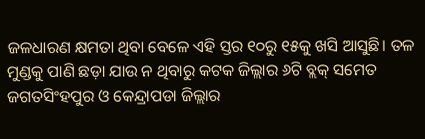ଜଳଧାରଣ କ୍ଷମତା ଥିବା ବେଳେ ଏହି ସ୍ତର ୧୦ରୁ ୧୫କୁ ଖସି ଆସୁଛି। ତଳ ମୁଣ୍ଡକୁ ପାଣି ଛଡ଼ା ଯାଉ ନ ଥିବାରୁ କଟକ ଜିଲ୍ଲାର ୬ଟି ବ୍ଲକ୍ ସମେତ ଜଗତସିଂହପୁର ଓ କେନ୍ଦ୍ରାପଡା ଜିଲ୍ଲାର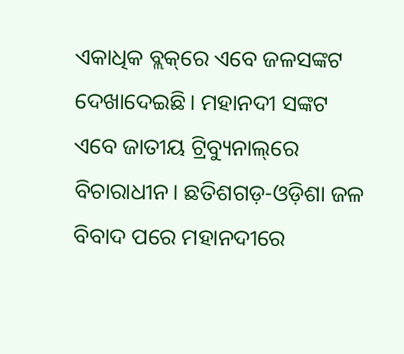ଏକାଧିକ ବ୍ଲକ୍‌ରେ ଏବେ ଜଳସଙ୍କଟ ଦେଖାଦେଇଛି। ମହାନଦୀ ସଙ୍କଟ ଏବେ ଜାତୀୟ ଟ୍ରିବ୍ୟୁନାଲ୍‌ରେ ବିଚାରାଧୀନ। ଛତିଶଗଡ଼-ଓଡ଼ିଶା ଜଳ ବିବାଦ ପରେ ମହାନଦୀରେ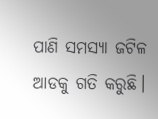ପାଣି ସମସ୍ୟା ଜଟିଳ ଆଡକୁ ଗତି କରୁଛି।